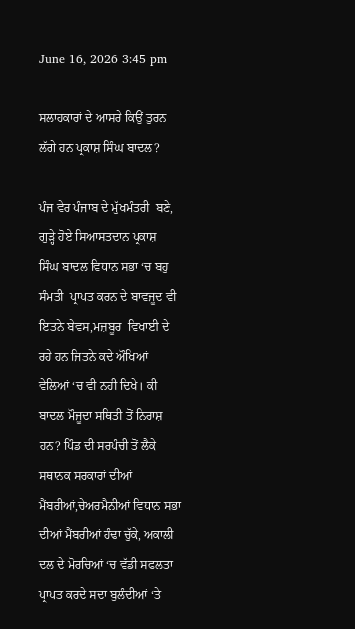June 16, 2026 3:45 pm

ਸਲਾਹਕਾਰਾਂ ਦੇ ਆਸਰੇ ਕਿਉਂ ਤੁਰਨ ਲੱਗੇ ਹਨ ਪ੍ਰਕਾਸ਼ ਸਿੰਘ ਬਾਦਲ?

ਪੰਜ ਵੇਰ ਪੰਜਾਬ ਦੇ ਮੁੱਖਮੰਤਰੀ  ਬਣੇ, ਗੁੜ੍ਹੇ ਹੋਏ ਸਿਆਸਤਦਾਨ ਪ੍ਰਕਾਸ਼  ਸਿੰਘ ਬਾਦਲ ਵਿਧਾਨ ਸਭਾ ‘ਚ ਬਹੁ ਸੰਮਤੀ  ਪ੍ਰਾਪਤ ਕਰਨ ਦੇ ਬਾਵਜੂਦ ਵੀ ਇਤਨੇ ਬੇਵਸ,ਮਜ਼ਬੂਰ  ਵਿਖਾਈ ਦੇ ਰਹੇ ਹਨ ਜਿਤਨੇ ਕਦੇ ਔਖਿਆਂ ਵੇਲਿਆਂ ‘ਚ ਵੀ ਨਹੀ ਦਿਖੇ। ਕੀ ਬਾਦਲ ਮੌਜੂਦਾ ਸਥਿਤੀ ਤੋਂ ਨਿਰਾਸ਼ ਹਨ? ਪਿੰਡ ਦੀ ਸਰਪੰਚੀ ਤੋਂ ਲੈਕੇ ਸਥਾਨਕ ਸਰਕਾਰਾਂ ਦੀਆਂ ਮੈਂਬਰੀਆਂ,ਚੇਅਰਮੈਨੀਆਂ ਵਿਧਾਨ ਸਭਾ ਦੀਆਂ ਮੈਂਬਰੀਆਂ ਹੰਢਾ ਚੁੱਕੇ, ਅਕਾਲੀ ਦਲ ਦੇ ਮੋਰਚਿਆਂ ‘ਚ ਵੱਡੀ ਸਫਲਤਾ  ਪ੍ਰਾਪਤ ਕਰਦੇ ਸਦਾ ਬੁਲੰਦੀਆਂ ‘ਤੇ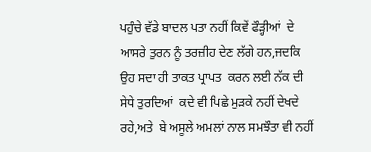ਪਹੁੰਚੇ ਵੱਡੇ ਬਾਦਲ ਪਤਾ ਨਹੀਂ ਕਿਵੇਂ ਫੌੜ੍ਹੀਆਂ  ਦੇ ਆਸਰੇ ਤੁਰਨ ਨੂੰ ਤਰਜ਼ੀਹ ਦੇਣ ਲੱਗੇ ਹਨ,ਜਦਕਿ ਉਹ ਸਦਾ ਹੀ ਤਾਕਤ ਪ੍ਰਾਪਤ  ਕਰਨ ਲਈ ਨੱਕ ਦੀ ਸੇਧੇ ਤੁਰਦਿਆਂ  ਕਦੇ ਵੀ ਪਿਛੇ ਮੁੜਕੇ ਨਹੀਂ ਦੇਖਦੇ ਰਹੇ,ਅਤੇ  ਬੇ ਅਸੂਲੇ ਅਮਲਾਂ ਨਾਲ ਸਮਝੌਤਾ ਵੀ ਨਹੀਂ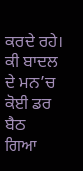ਕਰਦੇ ਰਹੇ। ਕੀ ਬਾਦਲ ਦੇ ਮਨ’ਚ ਕੋਈ ਡਰ ਬੈਠ  ਗਿਆ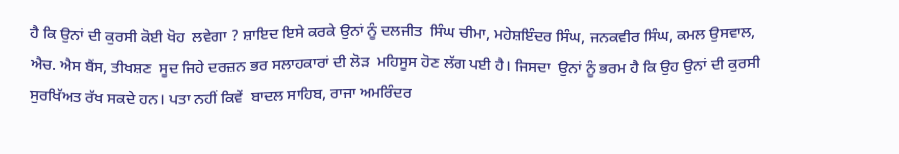ਹੈ ਕਿ ਉਨਾਂ ਦੀ ਕੁਰਸੀ ਕੋਈ ਖੋਹ  ਲਵੇਗਾ ? ਸ਼ਾਇਦ ਇਸੇ ਕਰਕੇ ਉਨਾਂ ਨੂੰ ਦਲਜੀਤ  ਸਿੰਘ ਚੀਮਾ, ਮਹੇਸ਼ਇੰਦਰ ਸਿੰਘ, ਜਨਕਵੀਰ ਸਿੰਘ, ਕਮਲ ਉਸਵਾਲ, ਐਚ. ਐਸ ਬੈਂਸ, ਤੀਖਸ਼ਣ  ਸੂਦ ਜਿਹੇ ਦਰਜ਼ਨ ਭਰ ਸਲਾਹਕਾਰਾਂ ਦੀ ਲੋੜ  ਮਹਿਸੂਸ ਹੋਣ ਲੱਗ ਪਈ ਹੈ। ਜਿਸਦਾ  ਉਨਾਂ ਨੂੰ ਭਰਮ ਹੈ ਕਿ ਉਹ ਉਨਾਂ ਦੀ ਕੁਰਸੀ  ਸੁਰਖਿੱਅਤ ਰੱਖ ਸਕਦੇ ਹਨ। ਪਤਾ ਨਹੀਂ ਕਿਵੇਂ  ਬਾਦਲ ਸਾਹਿਬ, ਰਾਜਾ ਅਮਰਿੰਦਰ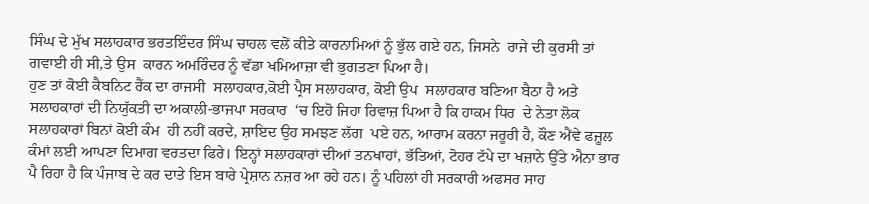ਸਿੰਘ ਦੇ ਮੁੱਖ ਸਲਾਹਕਾਰ ਭਰਤਇੰਦਰ ਸਿੰਘ ਚਾਹਲ ਵਲੋਂ ਕੀਤੇ ਕਾਰਨਾਮਿਆਂ ਨੂੰ ਭੁੱਲ ਗਏ ਹਨ, ਜਿਸਨੇ  ਰਾਜੇ ਦੀ ਕੁਰਸੀ ਤਾਂ ਗਵਾਈ ਹੀ ਸੀ,ਤੇ ਉਸ  ਕਾਰਨ ਅਮਰਿੰਦਰ ਨੂੰ ਵੱਡਾ ਖਮਿਆਜ਼ਾ ਵੀ ਭੁਗਤਣਾ ਪਿਆ ਹੈ।
ਹੁਣ ਤਾਂ ਕੋਈ ਕੈਬਨਿਟ ਰੈਂਕ ਦਾ ਰਾਜਸੀ  ਸਲਾਹਕਾਰ,ਕੋਈ ਪ੍ਰੈਸ ਸਲਾਹਕਾਰ, ਕੋਈ ਉਪ  ਸਲਾਹਕਾਰ ਬਣਿਆ ਬੈਠਾ ਹੈ ਅਤੇ ਸਲਾਹਕਾਰਾਂ ਦੀ ਨਿਯੁੱਕਤੀ ਦਾ ਅਕਾਲੀ-ਭਾਜਪਾ ਸਰਕਾਰ  ‘ਚ ਇਹੋ ਜਿਹਾ ਰਿਵਾਜ਼ ਪਿਆ ਹੈ ਕਿ ਹਾਕਮ ਧਿਰ  ਦੇ ਨੇਤਾ ਲੋਕ ਸਲਾਹਕਾਰਾਂ ਬਿਨਾਂ ਕੋਈ ਕੰਮ  ਹੀ ਨਹੀਂ ਕਰਦੇ, ਸ਼ਾਇਦ ਉਹ ਸਮਝਣ ਲੱਗ  ਪਏ ਹਨ, ਆਰਾਮ ਕਰਨਾ ਜਰੂਰੀ ਹੈ, ਕੌਣ ਐਂਵੇ ਫਜ਼ੂਲ ਕੰਮਾਂ ਲਈ ਆਪਣਾ ਦਿਮਾਗ ਵਰਤਦਾ ਫਿਰੇ। ਇਨ੍ਹਾਂ ਸਲਾਹਕਾਰਾਂ ਦੀਆਂ ਤਨਖਾਹਾਂ, ਭੱਤਿਆਂ, ਟੋਹਰ ਟੱਪੇ ਦਾ ਖਜ਼ਾਨੇ ਉੱਤੇ ਐਨਾ ਭਾਰ ਪੈ ਰਿਹਾ ਹੈ ਕਿ ਪੰਜਾਬ ਦੇ ਕਰ ਦਾਤੇ ਇਸ ਬਾਰੇ ਪ੍ਰੇਸ਼ਾਨ ਨਜ਼ਰ ਆ ਰਹੇ ਹਨ। ਨੂੰ ਪਹਿਲਾਂ ਹੀ ਸਰਕਾਰੀ ਅਫਸਰ ਸਾਹ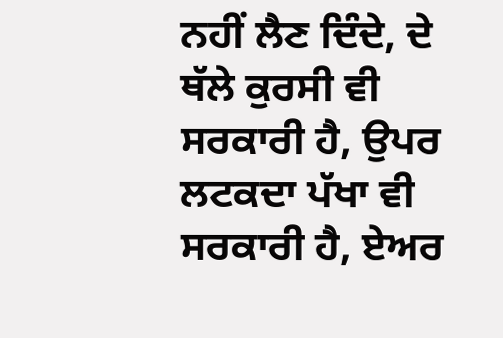ਨਹੀਂ ਲੈਣ ਦਿੰਦੇ, ਦੇ ਥੱਲੇ ਕੁਰਸੀ ਵੀ ਸਰਕਾਰੀ ਹੈ, ਉਪਰ ਲਟਕਦਾ ਪੱਖਾ ਵੀ ਸਰਕਾਰੀ ਹੈ, ਏਅਰ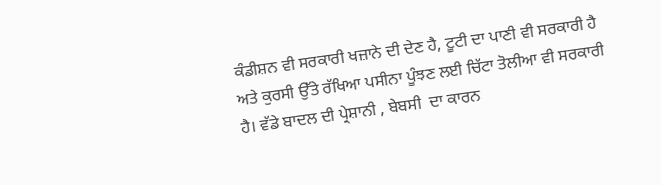ਕੰਡੀਸ਼ਨ ਵੀ ਸਰਕਾਰੀ ਖਜ਼ਾਨੇ ਦੀ ਦੇਣ ਹੈ, ਟੂਟੀ ਦਾ ਪਾਣੀ ਵੀ ਸਰਕਾਰੀ ਹੈ ਅਤੇ ਕੁਰਸੀ ਉੱਤੇ ਰੱਖਿਆ ਪਸੀਨਾ ਪੂੰਝਣ ਲਈ ਚਿੱਟਾ ਤੋਲੀਆ ਵੀ ਸਰਕਾਰੀ ਹੈ। ਵੱਡੇ ਬਾਦਲ ਦੀ ਪ੍ਰੇਸ਼ਾਨੀ , ਬੇਬਸੀ  ਦਾ ਕਾਰਨ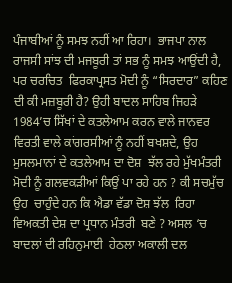ਪੰਜਾਬੀਆਂ ਨੂੰ ਸਮਝ ਨਹੀਂ ਆ ਰਿਹਾ।  ਭਾਜਪਾ ਨਾਲ ਰਾਜਸੀ ਸਾਂਝ ਦੀ ਮਜਬੂਰੀ ਤਾਂ ਸਭ ਨੂੰ ਸਮਝ ਆਉਂਦੀ ਹੈ, ਪਰ ਚਰਚਿਤ  ਫਿਰਕਾਪ੍ਰਸਤ ਮੋਦੀ ਨੂੰ “ਸਿਰਦਾਰ” ਕਹਿਣ ਦੀ ਕੀ ਮਜ਼ਬੂਰੀ ਹੈ? ਉਹੀ ਬਾਦਲ ਸਾਹਿਬ ਜਿਹੜੇ 1984’ਚ ਸਿੱਖਾਂ ਦੇ ਕਤਲੇਆਮ ਕਰਨ ਵਾਲੇ ਜਾਨਵਰ  ਵਿਰਤੀ ਵਾਲੇ ਕਾਂਗਰਸੀਆਂ ਨੂੰ ਨਹੀਂ ਬਖਸ਼ਦੇ, ਉਹ ਮੁਸਲਮਾਨਾਂ ਦੇ ਕਤਲੇਆਮ ਦਾ ਦੋਸ਼  ਝੱਲ ਰਹੇ ਮੁੱਖਮੰਤਰੀ ਮੋਦੀ ਨੂੰ ਗਲਵਕੜੀਆਂ ਕਿਉਂ ਪਾ ਰਹੇ ਹਨ ? ਕੀ ਸਚਮੁੱਚ ਉਹ  ਚਾਹੁੰਦੇ ਹਨ ਕਿ ਐਡਾ ਵੱਡਾ ਦੋਸ਼ ਝੱਲ  ਰਿਹਾ ਵਿਅਕਤੀ ਦੇਸ਼ ਦਾ ਪ੍ਰਧਾਨ ਮੰਤਰੀ  ਬਣੇ ? ਅਸਲ ‘ਚ ਬਾਦਲਾਂ ਦੀ ਰਹਿਨੁਮਾਈ  ਹੇਠਲਾ ਅਕਾਲੀ ਦਲ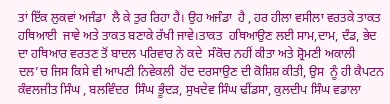ਤਾਂ ਇੱਕ ਲੁਕਵਾਂ ਅਜੰਡਾ  ਲੈ ਕੇ ਤੁਰ ਰਿਹਾ ਹੈ। ਉਹ ਅਜੰਡਾ  ਹੈ , ਹਰ ਹੀਲਾ ਵਸੀਲਾ ਵਰਤਕੇ ਤਾਕਤ ਹਥਿਆਈ  ਜਾਵੇ ਅਤੇ ਤਾਕਤ ਬਣਾਕੇ ਰੱਖੀ ਜਾਵੇ।ਤਾਕਤ  ਹਥਿਆਉਣ ਲਈ ਸਾਮ,ਦਾਮ, ਦੰਡ, ਭੇਦ ਦਾ ਹਥਿਆਰ ਵਰਤਣ ਤੋਂ ਬਾਦਲ ਪਰਿਵਾਰ ਨੇ ਕਦੇ  ਸੰਕੋਚ ਨਹੀਂ ਕੀਤਾ ਅਤੇ ਸ਼੍ਰੋਮਣੀ ਅਕਾਲੀ  ਦਲ’ਚ ਜਿਸ ਕਿਸੇ ਵੀ ਆਪਣੀ ਨਿਵੇਕਲੀ  ਹੋਂਦ ਦਰਸਾਉਣ ਦੀ ਕੋਸ਼ਿਸ਼ ਕੀਤੀ, ਉਸ  ਨੂੰ ਹੀ ਕੈਪਟਨ ਕੰਵਲਜੀਤ ਸਿੰਘ , ਬਲਵਿੰਦਰ  ਸਿੰਘ ਭੂੰਦੜ, ਸੁਖਦੇਵ ਸਿੰਘ ਢੀਂਡਸਾ, ਕੁਲਦੀਪ ਸਿੰਘ ਵਡਾਲਾ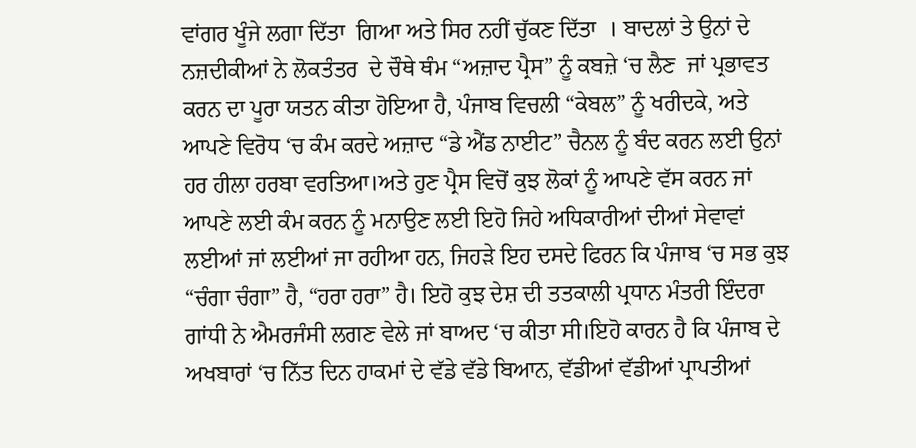ਵਾਂਗਰ ਖੂੰਜੇ ਲਗਾ ਦਿੱਤਾ  ਗਿਆ ਅਤੇ ਸਿਰ ਨਹੀਂ ਚੁੱਕਣ ਦਿੱਤਾ  । ਬਾਦਲਾਂ ਤੇ ਉਨਾਂ ਦੇ ਨਜ਼ਦੀਕੀਆਂ ਨੇ ਲੋਕਤੰਤਰ  ਦੇ ਚੌਥੇ ਥੰਮ “ਅਜ਼ਾਦ ਪ੍ਰੈਸ” ਨੂੰ ਕਬਜ਼ੇ ‘ਚ ਲੈਣ  ਜਾਂ ਪ੍ਰਭਾਵਤ ਕਰਨ ਦਾ ਪੂਰਾ ਯਤਨ ਕੀਤਾ ਹੋਇਆ ਹੈ, ਪੰਜਾਬ ਵਿਚਲੀ “ਕੇਬਲ” ਨੂੰ ਖਰੀਦਕੇ, ਅਤੇ  ਆਪਣੇ ਵਿਰੋਧ ‘ਚ ਕੰਮ ਕਰਦੇ ਅਜ਼ਾਦ “ਡੇ ਐਂਡ ਨਾਈਟ” ਚੈਨਲ ਨੂੰ ਬੰਦ ਕਰਨ ਲਈ ਉਨਾਂ ਹਰ ਹੀਲਾ ਹਰਬਾ ਵਰਤਿਆ।ਅਤੇ ਹੁਣ ਪ੍ਰੈਸ ਵਿਚੋਂ ਕੁਝ ਲੋਕਾਂ ਨੂੰ ਆਪਣੇ ਵੱਸ ਕਰਨ ਜਾਂ ਆਪਣੇ ਲਈ ਕੰਮ ਕਰਨ ਨੂੰ ਮਨਾਉਣ ਲਈ ਇਹੋ ਜਿਹੇ ਅਧਿਕਾਰੀਆਂ ਦੀਆਂ ਸੇਵਾਵਾਂ ਲਈਆਂ ਜਾਂ ਲਈਆਂ ਜਾ ਰਹੀਆ ਹਨ, ਜਿਹੜੇ ਇਹ ਦਸਦੇ ਫਿਰਨ ਕਿ ਪੰਜਾਬ ‘ਚ ਸਭ ਕੁਝ “ਚੰਗਾ ਚੰਗਾ” ਹੈ, “ਹਰਾ ਹਰਾ” ਹੈ। ਇਹੋ ਕੁਝ ਦੇਸ਼ ਦੀ ਤਤਕਾਲੀ ਪ੍ਰਧਾਨ ਮੰਤਰੀ ਇੰਦਰਾ ਗਾਂਧੀ ਨੇ ਐਮਰਜੰਸੀ ਲਗਣ ਵੇਲੇ ਜਾਂ ਬਾਅਦ ‘ਚ ਕੀਤਾ ਸੀ।ਇਹੋ ਕਾਰਨ ਹੈ ਕਿ ਪੰਜਾਬ ਦੇ ਅਖਬਾਰਾਂ ‘ਚ ਨਿੱਤ ਦਿਨ ਹਾਕਮਾਂ ਦੇ ਵੱਡੇ ਵੱਡੇ ਬਿਆਨ, ਵੱਡੀਆਂ ਵੱਡੀਆਂ ਪ੍ਰਾਪਤੀਆਂ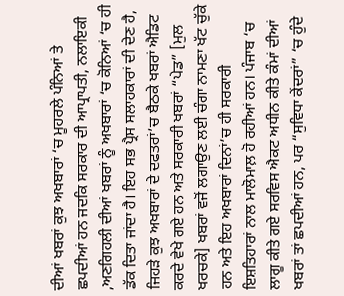ਦੀਆਂ ਖਬਰਾਂ ਕੁਝ ਅਖਬਾਰਾਂ ‘ਚ ਮੂਹਰਲੇ ਪੰਨਿਆਂ ਤੇ ਛਪਦੀਆਂ ਹਨ ਜਦਕਿ ਸਰਕਾਰ ਦੀ ਆਪ੍ਰਾਪਤੀ, ਨਲਾਇਕੀ ,ਅਣਗਿਹਲੀ ਦੀਆਂ ਖਬਰਾਂ ਨੂੰ ਅਖਬਾਰਾਂ ‘ਚ ਕੋਨਿਆਂ ‘ਚ ਹੀ ਡੱਕ ਦਿਤਾ ਜਾਂਦਾ ਹੈ। ਇਹ ਸਭ ਪ੍ਰੈਸ ਸਲਾਹਕਾਰਾਂ ਦੀ ਦੇਣ ਹੈ, ਜਿਹੜੇ ਕੁਝ ਅਖਬਾਰਾਂ ਦੇ ਦਫਤਰਾਂ’ਚ ਬੈਠਕੇ ਖਬਰਾਂ ਐਡਿਟ ਕਰਦੇ ਵੇਖੇ ਗਏ ਹਨ ਅਤੇ ਸਰਕਾਰੀ ਖਬਰਾਂ “ਪੇਡ” [ਮੁਲ ਖਰਚਕੇ] ਖਬਰਾਂ ਵਜੋਂ ਲਗਾਉਣ ਲਈ ਚੰਗਾ ਨਾਮਣਾ ਖੱਟ ਚੁੱਕੇ ਹਨ ਅਤੇ ਇਹ ਅਖਬਾਰਾਂ ਦਿਨਾਂ’ਚ ਹੀ ਸਰਕਾਰੀ ਇਸ਼ਤਿਹਾਰਾਂ ਨਾਲ ਮਾਲੋਮਾਲ਼ ਹੋ ਰਹੀਆਂ ਹਨ। ਪੰਜਾਬ ‘ਚ ਲਾਗੂ ਕੀਤੇ ਗਏ ਸਰਵਿਸ ਐਕਟ ਅਧੀਨ ਕੀਤੇ ਕੰਮਾਂ ਦੀਆਂ ਖਬਰਾਂ ਤਾਂ ਛਪਦੀਆਂ ਹਨ, ਪਰ “ਸੁਵਿਧਾ ਕੇਂਦਰਾਂ” ‘ਚ ਹੁੰਦੇ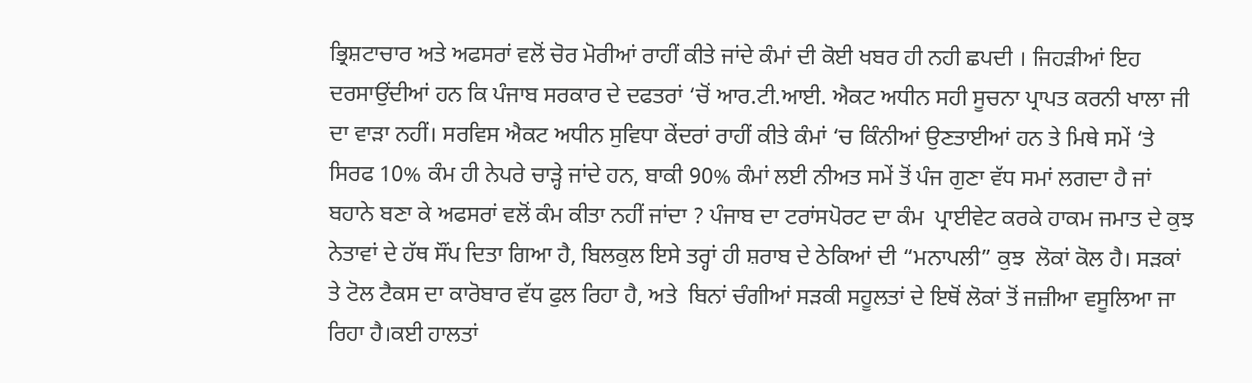ਭ੍ਰਿਸ਼ਟਾਚਾਰ ਅਤੇ ਅਫਸਰਾਂ ਵਲੋਂ ਚੋਰ ਮੋਰੀਆਂ ਰਾਹੀਂ ਕੀਤੇ ਜਾਂਦੇ ਕੰਮਾਂ ਦੀ ਕੋਈ ਖਬਰ ਹੀ ਨਹੀ ਛਪਦੀ । ਜਿਹੜੀਆਂ ਇਹ ਦਰਸਾਉਂਦੀਆਂ ਹਨ ਕਿ ਪੰਜਾਬ ਸਰਕਾਰ ਦੇ ਦਫਤਰਾਂ ‘ਚੋਂ ਆਰ.ਟੀ.ਆਈ. ਐਕਟ ਅਧੀਨ ਸਹੀ ਸੂਚਨਾ ਪ੍ਰਾਪਤ ਕਰਨੀ ਖਾਲਾ ਜੀ ਦਾ ਵਾੜਾ ਨਹੀਂ। ਸਰਵਿਸ ਐਕਟ ਅਧੀਨ ਸੁਵਿਧਾ ਕੇਂਦਰਾਂ ਰਾਹੀਂ ਕੀਤੇ ਕੰਮਾਂ ‘ਚ ਕਿੰਨੀਆਂ ਉਣਤਾਈਆਂ ਹਨ ਤੇ ਮਿਥੇ ਸਮੇਂ ‘ਤੇ ਸਿਰਫ 10% ਕੰਮ ਹੀ ਨੇਪਰੇ ਚਾੜ੍ਹੇ ਜਾਂਦੇ ਹਨ, ਬਾਕੀ 90% ਕੰਮਾਂ ਲਈ ਨੀਅਤ ਸਮੇਂ ਤੋਂ ਪੰਜ ਗੁਣਾ ਵੱਧ ਸਮਾਂ ਲਗਦਾ ਹੈ ਜਾਂ ਬਹਾਨੇ ਬਣਾ ਕੇ ਅਫਸਰਾਂ ਵਲੋਂ ਕੰਮ ਕੀਤਾ ਨਹੀਂ ਜਾਂਦਾ ? ਪੰਜਾਬ ਦਾ ਟਰਾਂਸਪੋਰਟ ਦਾ ਕੰਮ  ਪ੍ਰਾਈਵੇਟ ਕਰਕੇ ਹਾਕਮ ਜਮਾਤ ਦੇ ਕੁਝ ਨੇਤਾਵਾਂ ਦੇ ਹੱਥ ਸੌਂਪ ਦਿਤਾ ਗਿਆ ਹੈ, ਬਿਲਕੁਲ ਇਸੇ ਤਰ੍ਹਾਂ ਹੀ ਸ਼ਰਾਬ ਦੇ ਠੇਕਿਆਂ ਦੀ “ਮਨਾਪਲੀ” ਕੁਝ  ਲੋਕਾਂ ਕੋਲ ਹੈ। ਸੜਕਾਂ ਤੇ ਟੋਲ ਟੈਕਸ ਦਾ ਕਾਰੋਬਾਰ ਵੱਧ ਫੁਲ ਰਿਹਾ ਹੈ, ਅਤੇ  ਬਿਨਾਂ ਚੰਗੀਆਂ ਸੜਕੀ ਸਹੂਲਤਾਂ ਦੇ ਇਥੋਂ ਲੋਕਾਂ ਤੋਂ ਜਜ਼ੀਆ ਵਸੂਲਿਆ ਜਾ ਰਿਹਾ ਹੈ।ਕਈ ਹਾਲਤਾਂ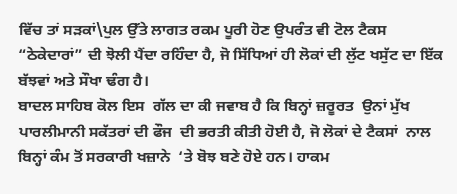ਵਿੱਚ ਤਾਂ ਸੜਕਾਂ\ਪੁਲ ਉੱਤੇ ਲਾਗਤ ਰਕਮ ਪੂਰੀ ਹੋਣ ਉਪਰੰਤ ਵੀ ਟੋਲ ਟੈਕਸ “ਠੇਕੇਦਾਰਾਂ” ਦੀ ਝੋਲੀ ਪੈਂਦਾ ਰਹਿੰਦਾ ਹੈ, ਜੋ ਸਿੱਧਿਆਂ ਹੀ ਲੋਕਾਂ ਦੀ ਲੁੱਟ ਖਸੁੱਟ ਦਾ ਇੱਕ ਬੱਝਵਾਂ ਅਤੇ ਸੌਖਾ ਢੰਗ ਹੈ।
ਬਾਦਲ ਸਾਹਿਬ ਕੋਲ ਇਸ  ਗੱਲ ਦਾ ਕੀ ਜਵਾਬ ਹੈ ਕਿ ਬਿਨ੍ਹਾਂ ਜ਼ਰੂਰਤ  ਉਨਾਂ ਮੁੱਖ ਪਾਰਲੀਮਾਨੀ ਸਕੱਤਰਾਂ ਦੀ ਫੌਜ  ਦੀ ਭਰਤੀ ਕੀਤੀ ਹੋਈ ਹੈ, ਜੋ ਲੋਕਾਂ ਦੇ ਟੈਕਸਾਂ  ਨਾਲ ਬਿਨ੍ਹਾਂ ਕੰਮ ਤੋਂ ਸਰਕਾਰੀ ਖਜ਼ਾਨੇ  ‘ਤੇ ਬੋਝ ਬਣੇ ਹੋਏ ਹਨ। ਹਾਕਮ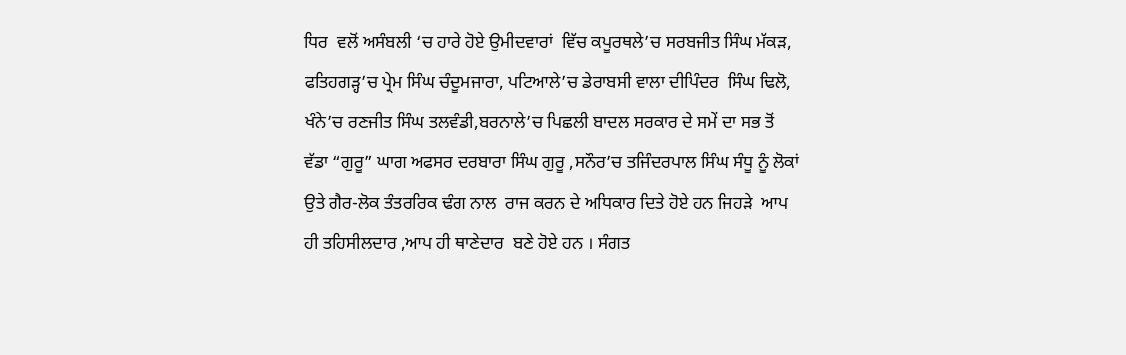ਧਿਰ  ਵਲੋਂ ਅਸੰਬਲੀ ‘ਚ ਹਾਰੇ ਹੋਏ ਉਮੀਦਵਾਰਾਂ  ਵਿੱਚ ਕਪੂਰਥਲੇ’ਚ ਸਰਬਜੀਤ ਸਿੰਘ ਮੱਕੜ, ਫਤਿਹਗੜ੍ਹ’ਚ ਪ੍ਰੇਮ ਸਿੰਘ ਚੰਦੂਮਜਾਰਾ, ਪਟਿਆਲੇ’ਚ ਡੇਰਾਬਸੀ ਵਾਲਾ ਦੀਪਿੰਦਰ  ਸਿੰਘ ਢਿਲੋ, ਖੰਨੇ’ਚ ਰਣਜੀਤ ਸਿੰਘ ਤਲਵੰਡੀ,ਬਰਨਾਲੇ’ਚ ਪਿਛਲੀ ਬਾਦਲ ਸਰਕਾਰ ਦੇ ਸਮੇਂ ਦਾ ਸਭ ਤੋਂ  ਵੱਡਾ “ਗੁਰੂ” ਘਾਗ ਅਫਸਰ ਦਰਬਾਰਾ ਸਿੰਘ ਗੁਰੂ ,ਸਨੌਰ’ਚ ਤਜਿੰਦਰਪਾਲ ਸਿੰਘ ਸੰਧੂ ਨੂੰ ਲੋਕਾਂ ਉਤੇ ਗੈਰ-ਲੋਕ ਤੰਤਰਰਿਕ ਢੰਗ ਨਾਲ  ਰਾਜ ਕਰਨ ਦੇ ਅਧਿਕਾਰ ਦਿਤੇ ਹੋਏ ਹਨ ਜਿਹੜੇ  ਆਪ ਹੀ ਤਹਿਸੀਲਦਾਰ ,ਆਪ ਹੀ ਥਾਣੇਦਾਰ  ਬਣੇ ਹੋਏ ਹਨ । ਸੰਗਤ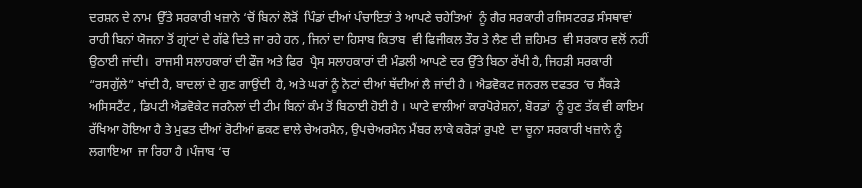ਦਰਸ਼ਨ ਦੇ ਨਾਮ  ਉੱਤੇ ਸਰਕਾਰੀ ਖਜ਼ਾਨੇ ‘ਚੋਂ ਬਿਨਾਂ ਲੋੜੋਂ  ਪਿੰਡਾਂ ਦੀਆਂ ਪੰਚਾਇਤਾਂ ਤੇ ਆਪਣੇ ਚਹੇਤਿਆਂ  ਨੂੰ ਗੈਰ ਸਰਕਾਰੀ ਰਜਿਸਟਰਡ ਸੰਸਥਾਵਾਂ  ਰਾਹੀ ਬਿਨਾਂ ਯੋਜਨਾ ਤੋਂ ਗ੍ਰਾਂਟਾਂ ਦੇ ਗੱਫੇ ਦਿਤੇ ਜਾ ਰਹੇ ਹਨ , ਜਿਨਾਂ ਦਾ ਹਿਸਾਬ ਕਿਤਾਬ  ਵੀ ਫਿਜੀਕਲ ਤੌਰ ਤੇ ਲੈਣ ਦੀ ਜ਼ਹਿਮਤ  ਵੀ ਸਰਕਾਰ ਵਲੋਂ ਨਹੀਂ ਉਠਾਈ ਜਾਂਦੀ।  ਰਾਜਸੀ ਸਲਾਹਕਾਰਾਂ ਦੀ ਫੌਜ ਅਤੇ ਫਿਰ  ਪ੍ਰੈਸ ਸਲਾਹਕਾਰਾਂ ਦੀ ਮੰਡਲੀ ਆਪਣੇ ਦਰ ਉੱਤੇ ਬਿਠਾ ਰੱਖੀ ਹੈ, ਜਿਹੜੀ ਸਰਕਾਰੀ “ਰਸਗੁੱਲੇ” ਖਾਂਦੀ ਹੈ, ਬਾਦਲਾਂ ਦੇ ਗੁਣ ਗਾਉਂਦੀ  ਹੈ, ਅਤੇ ਘਰਾਂ ਨੂੰ ਨੋਟਾਂ ਦੀਆਂ ਥੱਦੀਆਂ ਲੈ ਜਾਂਦੀ ਹੈ । ਐਡਵੋਕਟ ਜਨਰਲ ਦਫਤਰ ‘ਚ ਸੈਂਕੜੇ ਅਸਿਸਟੈਂਟ , ਡਿਪਟੀ ਐਡਵੋਕੇਟ ਜਰਨੈਲਾਂ ਦੀ ਟੀਮ ਬਿਨਾਂ ਕੰਮ ਤੋਂ ਬਿਠਾਈ ਹੋਈ ਹੈ । ਘਾਟੇ ਵਾਲੀਆਂ ਕਾਰਪੋਰੇਸ਼ਨਾਂ, ਬੋਰਡਾਂ  ਨੂੰ ਹੁਣ ਤੱਕ ਵੀ ਕਾਇਮ ਰੱਖਿਆ ਹੋਇਆ ਹੈ ਤੇ ਮੁਫਤ ਦੀਆਂ ਰੋਟੀਆਂ ਛਕਣ ਵਾਲੇ ਚੇਅਰਮੈਨ, ਉਪਚੇਅਰਮੈਨ ਮੈਂਬਰ ਲਾਕੇ ਕਰੋੜਾਂ ਰੁਪਏ  ਦਾ ਚੂਨਾ ਸਰਕਾਰੀ ਖਜ਼ਾਨੇ ਨੂੰ ਲਗਾਇਆ  ਜਾ ਰਿਹਾ ਹੈ ।ਪੰਜਾਬ ‘ਚ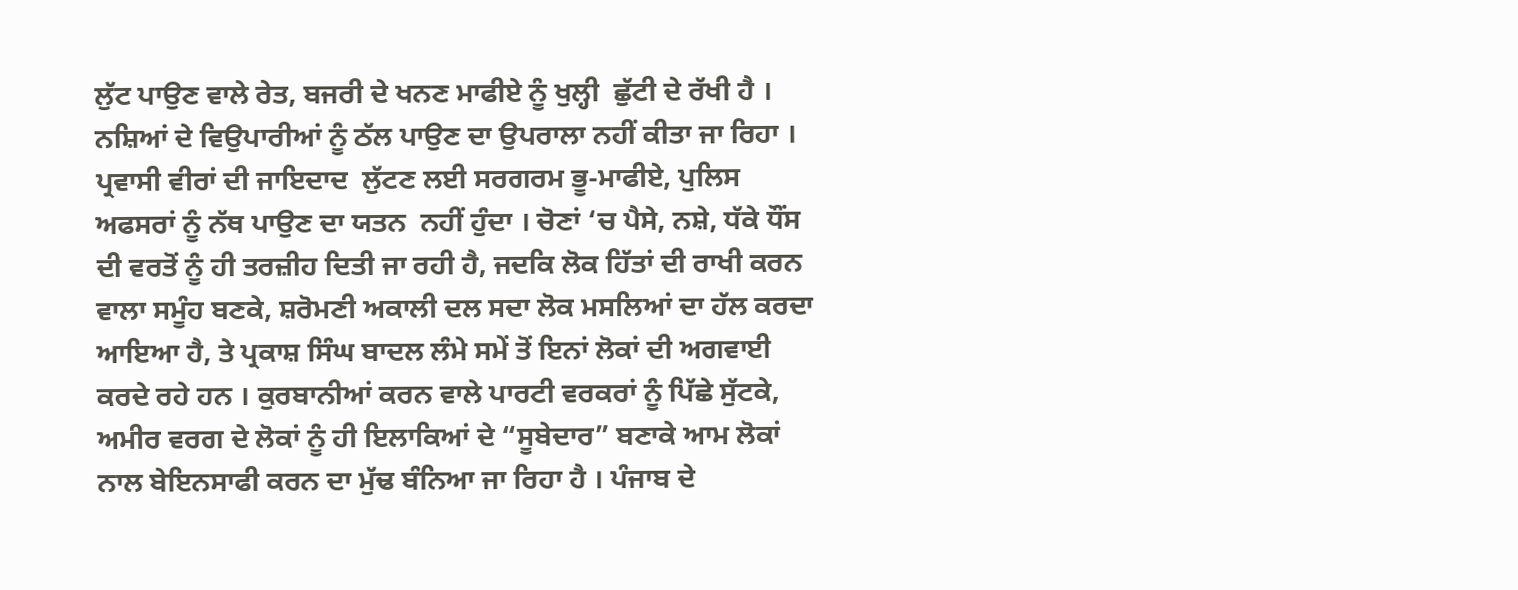ਲੁੱਟ ਪਾਉਣ ਵਾਲੇ ਰੇਤ, ਬਜਰੀ ਦੇ ਖਨਣ ਮਾਫੀਏ ਨੂੰ ਖੁਲ੍ਹੀ  ਛੁੱਟੀ ਦੇ ਰੱਖੀ ਹੈ । ਨਸ਼ਿਆਂ ਦੇ ਵਿਉਪਾਰੀਆਂ ਨੂੰ ਠੱਲ ਪਾਉਣ ਦਾ ਉਪਰਾਲਾ ਨਹੀਂ ਕੀਤਾ ਜਾ ਰਿਹਾ । ਪ੍ਰਵਾਸੀ ਵੀਰਾਂ ਦੀ ਜਾਇਦਾਦ  ਲੁੱਟਣ ਲਈ ਸਰਗਰਮ ਭੂ-ਮਾਫੀਏ, ਪੁਲਿਸ  ਅਫਸਰਾਂ ਨੂੰ ਨੱਥ ਪਾਉਣ ਦਾ ਯਤਨ  ਨਹੀਂ ਹੁੰਦਾ । ਚੋਣਾਂ ‘ਚ ਪੈਸੇ, ਨਸ਼ੇ, ਧੱਕੇ ਧੌਂਸ ਦੀ ਵਰਤੋਂ ਨੂੰ ਹੀ ਤਰਜ਼ੀਹ ਦਿਤੀ ਜਾ ਰਹੀ ਹੈ, ਜਦਕਿ ਲੋਕ ਹਿੱਤਾਂ ਦੀ ਰਾਖੀ ਕਰਨ ਵਾਲਾ ਸਮੂੰਹ ਬਣਕੇ, ਸ਼ਰੋਮਣੀ ਅਕਾਲੀ ਦਲ ਸਦਾ ਲੋਕ ਮਸਲਿਆਂ ਦਾ ਹੱਲ ਕਰਦਾ ਆਇਆ ਹੈ, ਤੇ ਪ੍ਰਕਾਸ਼ ਸਿੰਘ ਬਾਦਲ ਲੰਮੇ ਸਮੇਂ ਤੋਂ ਇਨਾਂ ਲੋਕਾਂ ਦੀ ਅਗਵਾਈ ਕਰਦੇ ਰਹੇ ਹਨ । ਕੁਰਬਾਨੀਆਂ ਕਰਨ ਵਾਲੇ ਪਾਰਟੀ ਵਰਕਰਾਂ ਨੂੰ ਪਿੱਛੇ ਸੁੱਟਕੇ, ਅਮੀਰ ਵਰਗ ਦੇ ਲੋਕਾਂ ਨੂੰ ਹੀ ਇਲਾਕਿਆਂ ਦੇ “ਸੂਬੇਦਾਰ” ਬਣਾਕੇ ਆਮ ਲੋਕਾਂ ਨਾਲ ਬੇਇਨਸਾਫੀ ਕਰਨ ਦਾ ਮੁੱਢ ਬੰਨਿਆ ਜਾ ਰਿਹਾ ਹੈ । ਪੰਜਾਬ ਦੇ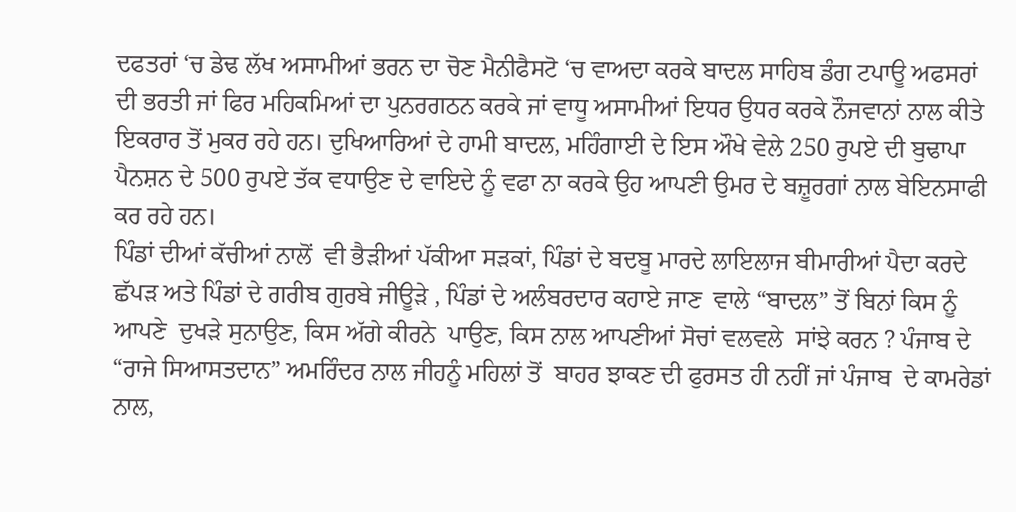ਦਫਤਰਾਂ ‘ਚ ਡੇਢ ਲੱਖ ਅਸਾਮੀਆਂ ਭਰਨ ਦਾ ਚੋਣ ਮੈਨੀਫੈਸਟੋ ‘ਚ ਵਾਅਦਾ ਕਰਕੇ ਬਾਦਲ ਸਾਹਿਬ ਡੰਗ ਟਪਾਊ ਅਫਸਰਾਂ ਦੀ ਭਰਤੀ ਜਾਂ ਫਿਰ ਮਹਿਕਮਿਆਂ ਦਾ ਪੁਨਰਗਠਨ ਕਰਕੇ ਜਾਂ ਵਾਧੂ ਅਸਾਮੀਆਂ ਇਧਰ ਉਧਰ ਕਰਕੇ ਨੌਜਵਾਨਾਂ ਨਾਲ ਕੀਤੇ ਇਕਰਾਰ ਤੋਂ ਮੁਕਰ ਰਹੇ ਹਨ। ਦੁਖਿਆਰਿਆਂ ਦੇ ਹਾਮੀ ਬਾਦਲ, ਮਹਿੰਗਾਈ ਦੇ ਇਸ ਔਖੇ ਵੇਲੇ 250 ਰੁਪਏ ਦੀ ਬੁਢਾਪਾ ਪੈਨਸ਼ਨ ਦੇ 500 ਰੁਪਏ ਤੱਕ ਵਧਾਉਣ ਦੇ ਵਾਇਦੇ ਨੂੰ ਵਫਾ ਨਾ ਕਰਕੇ ਉਹ ਆਪਣੀ ਉਮਰ ਦੇ ਬਜ਼ੂਰਗਾਂ ਨਾਲ ਬੇਇਨਸਾਫੀ ਕਰ ਰਹੇ ਹਨ।
ਪਿੰਡਾਂ ਦੀਆਂ ਕੱਚੀਆਂ ਨਾਲੋਂ  ਵੀ ਭੈੜੀਆਂ ਪੱਕੀਆ ਸੜਕਾਂ, ਪਿੰਡਾਂ ਦੇ ਬਦਬੂ ਮਾਰਦੇ ਲਾਇਲਾਜ ਬੀਮਾਰੀਆਂ ਪੈਦਾ ਕਰਦੇ ਛੱਪੜ ਅਤੇ ਪਿੰਡਾਂ ਦੇ ਗਰੀਬ ਗੁਰਬੇ ਜੀਊੜੇ , ਪਿੰਡਾਂ ਦੇ ਅਲੰਬਰਦਾਰ ਕਹਾਏ ਜਾਣ  ਵਾਲੇ “ਬਾਦਲ” ਤੋਂ ਬਿਨਾਂ ਕਿਸ ਨੂੰ ਆਪਣੇ  ਦੁਖੜੇ ਸੁਨਾਉਣ, ਕਿਸ ਅੱਗੇ ਕੀਰਨੇ  ਪਾਉਣ, ਕਿਸ ਨਾਲ ਆਪਣੀਆਂ ਸੋਚਾਂ ਵਲਵਲੇ  ਸਾਂਝੇ ਕਰਨ ? ਪੰਜਾਬ ਦੇ “ਰਾਜੇ ਸਿਆਸਤਦਾਨ” ਅਮਰਿੰਦਰ ਨਾਲ ਜੀਹਨੂੰ ਮਹਿਲਾਂ ਤੋਂ  ਬਾਹਰ ਝਾਕਣ ਦੀ ਫੁਰਸਤ ਹੀ ਨਹੀਂ ਜਾਂ ਪੰਜਾਬ  ਦੇ ਕਾਮਰੇਡਾਂ ਨਾਲ,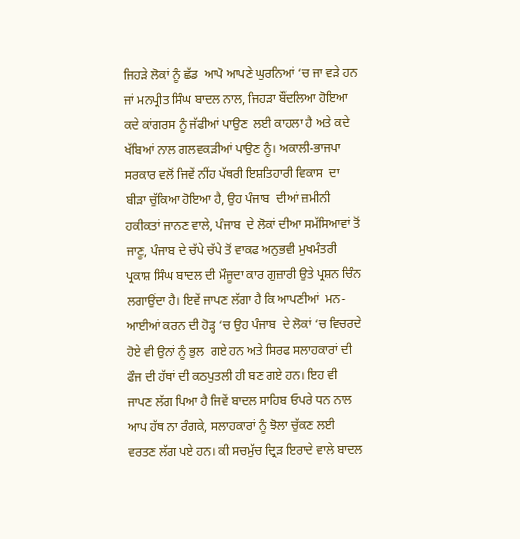ਜਿਹੜੇ ਲੋਕਾਂ ਨੂੰ ਛੱਡ  ਆਪੋ ਆਪਣੇ ਘੁਰਨਿਆਂ ‘ਚ ਜਾ ਵੜੇ ਹਨ ਜਾਂ ਮਨਪ੍ਰੀਤ ਸਿੰਘ ਬਾਦਲ ਨਾਲ, ਜਿਹੜਾ ਬੌਂਦਲਿਆ ਹੋਇਆ ਕਦੇ ਕਾਂਗਰਸ ਨੂੰ ਜੱਫੀਆਂ ਪਾਉਣ  ਲਈ ਕਾਹਲਾ ਹੈ ਅਤੇ ਕਦੇ ਖੱਬਿਆਂ ਨਾਲ ਗਲਵਕੜੀਆਂ ਪਾਉਣ ਨੂੰ। ਅਕਾਲੀ-ਭਾਜਪਾ ਸਰਕਾਰ ਵਲੋਂ ਜਿਵੇਂ ਨੀਂਹ ਪੱਥਰੀ ਇਸ਼ਤਿਹਾਰੀ ਵਿਕਾਸ  ਦਾ ਬੀੜਾ ਚੁੱਕਿਆ ਹੋਇਆ ਹੈ, ਉਹ ਪੰਜਾਬ  ਦੀਆਂ ਜ਼ਮੀਨੀ ਹਕੀਕਤਾਂ ਜਾਨਣ ਵਾਲੇ, ਪੰਜਾਬ  ਦੇ ਲੋਕਾਂ ਦੀਆ ਸਮੱਸਿਆਵਾਂ ਤੋਂ ਜਾਣੂ, ਪੰਜਾਬ ਦੇ ਚੱਪੇ ਚੱਪੇ ਤੋਂ ਵਾਕਫ ਅਨੁਭਵੀ ਮੁਖਮੰਤਰੀ ਪ੍ਰਕਾਸ਼ ਸਿੰਘ ਬਾਦਲ ਦੀ ਮੌਜੂਦਾ ਕਾਰ ਗੁਜ਼ਾਰੀ ਉਤੇ ਪ੍ਰਸ਼ਨ ਚਿੰਨ ਲਗਾਉਂਦਾ ਹੈ। ਇਵੇਂ ਜਾਪਣ ਲੱਗਾ ਹੈ ਕਿ ਆਪਣੀਆਂ  ਮਨ-ਆਈਆਂ ਕਰਨ ਦੀ ਹੋੜ੍ਹ ‘ਚ ਉਹ ਪੰਜਾਬ  ਦੇ ਲੋਕਾਂ ‘ਚ ਵਿਚਰਦੇ ਹੋਏ ਵੀ ਉਨਾਂ ਨੂੰ ਭੁਲ  ਗਏ ਹਨ ਅਤੇ ਸਿਰਫ ਸਲਾਹਕਾਰਾਂ ਦੀ ਫੌਜ ਦੀ ਹੱਥਾਂ ਦੀ ਕਠਪੁਤਲੀ ਹੀ ਬਣ ਗਏ ਹਨ। ਇਹ ਵੀ ਜਾਪਣ ਲੱਗ ਪਿਆ ਹੈ ਜਿਵੇਂ ਬਾਦਲ ਸਾਹਿਬ ਓਪਰੇ ਧਨ ਨਾਲ ਆਪ ਹੱਥ ਨਾ ਰੰਗਕੇ, ਸਲਾਹਕਾਰਾਂ ਨੂੰ ਝੋਲਾ ਚੁੱਕਣ ਲਈ ਵਰਤਣ ਲੱਗ ਪਏ ਹਨ। ਕੀ ਸਚਮੁੱਚ ਦ੍ਰਿੜ ਇਰਾਦੇ ਵਾਲੇ ਬਾਦਲ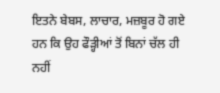ਇਤਨੇ ਬੇਬਸ, ਲਾਚਾਰ, ਮਜ਼ਬੂਰ ਹੋ ਗਏ ਹਨ ਕਿ ਉਹ ਫੌੜ੍ਹੀਆਂ ਤੋਂ ਬਿਨਾਂ ਚੱਲ ਹੀ ਨਹੀਂ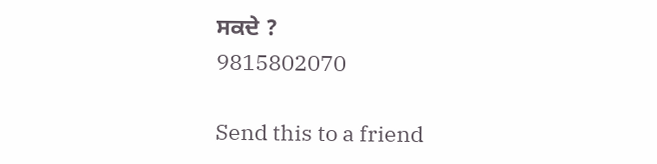ਸਕਦੇ ?
9815802070

Send this to a friend